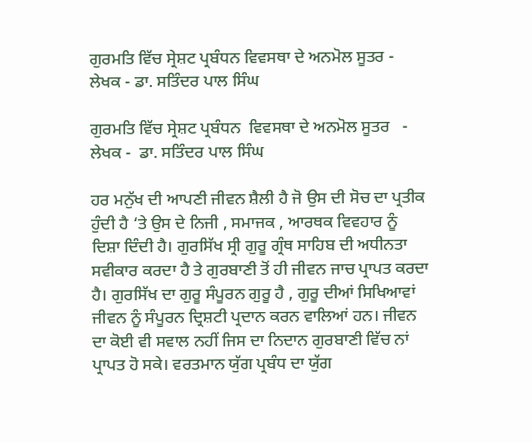ਗੁਰਮਤਿ ਵਿੱਚ ਸ੍ਰੇਸ਼ਟ ਪ੍ਰਬੰਧਨ ਵਿਵਸਥਾ ਦੇ ਅਨਮੋਲ ਸੂਤਰ - ਲੇਖਕ - ਡਾ. ਸਤਿੰਦਰ ਪਾਲ ਸਿੰਘ

ਗੁਰਮਤਿ ਵਿੱਚ ਸ੍ਰੇਸ਼ਟ ਪ੍ਰਬੰਧਨ  ਵਿਵਸਥਾ ਦੇ ਅਨਮੋਲ ਸੂਤਰ   - ਲੇਖਕ -  ਡਾ. ਸਤਿੰਦਰ ਪਾਲ ਸਿੰਘ

ਹਰ ਮਨੁੱਖ ਦੀ ਆਪਣੀ ਜੀਵਨ ਸ਼ੈਲੀ ਹੈ ਜੋ ਉਸ ਦੀ ਸੋਚ ਦਾ ਪ੍ਰਤੀਕ ਹੁੰਦੀ ਹੈ ‘ਤੇ ਉਸ ਦੇ ਨਿਜੀ , ਸਮਾਜਕ , ਆਰਥਕ ਵਿਵਹਾਰ ਨੂੰ ਦਿਸ਼ਾ ਦਿੰਦੀ ਹੈ। ਗੁਰਸਿੱਖ ਸ੍ਰੀ ਗੁਰੂ ਗ੍ਰੰਥ ਸਾਹਿਬ ਦੀ ਅਧੀਨਤਾ ਸਵੀਕਾਰ ਕਰਦਾ ਹੈ ਤੇ ਗੁਰਬਾਣੀ ਤੋਂ ਹੀ ਜੀਵਨ ਜਾਚ ਪ੍ਰਾਪਤ ਕਰਦਾ ਹੈ। ਗੁਰਸਿੱਖ ਦਾ ਗੁਰੂ ਸੰਪੂਰਨ ਗੁਰੂ ਹੈ , ਗੁਰੂ ਦੀਆਂ ਸਿਖਿਆਵਾਂ ਜੀਵਨ ਨੂੰ ਸੰਪੂਰਨ ਦ੍ਰਿਸ਼ਟੀ ਪ੍ਰਦਾਨ ਕਰਨ ਵਾਲਿਆਂ ਹਨ। ਜੀਵਨ ਦਾ ਕੋਈ ਵੀ ਸਵਾਲ ਨਹੀਂ ਜਿਸ ਦਾ ਨਿਦਾਨ ਗੁਰਬਾਣੀ ਵਿੱਚ ਨਾਂ ਪ੍ਰਾਪਤ ਹੋ ਸਕੇ। ਵਰਤਮਾਨ ਯੁੱਗ ਪ੍ਰਬੰਧ ਦਾ ਯੁੱਗ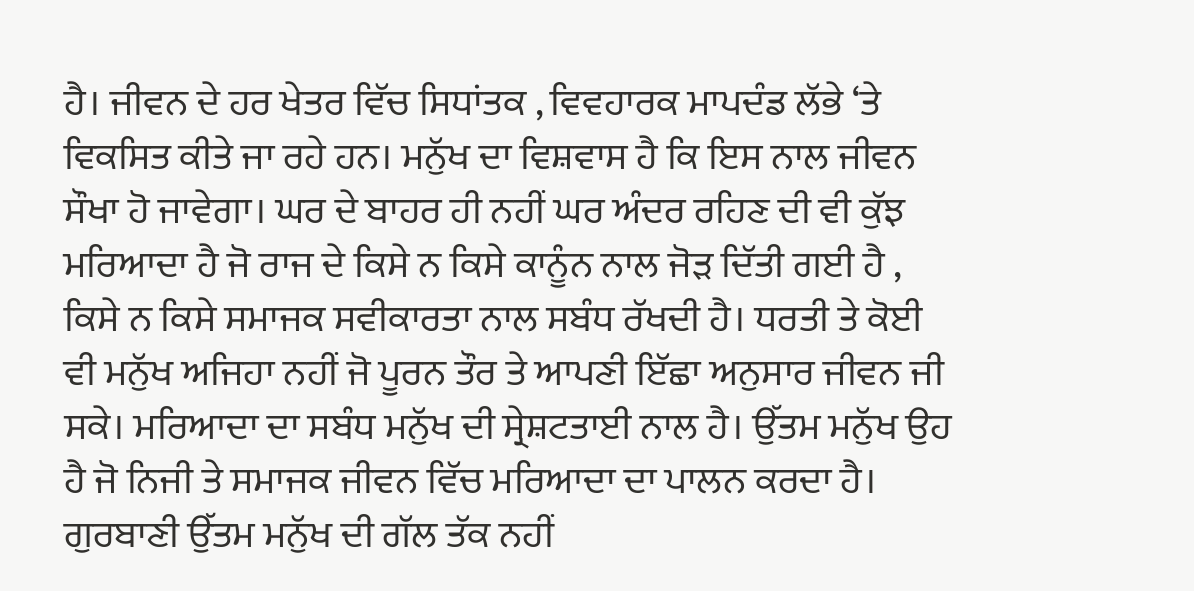ਹੈ। ਜੀਵਨ ਦੇ ਹਰ ਖੇਤਰ ਵਿੱਚ ਸਿਧਾਂਤਕ , ਵਿਵਹਾਰਕ ਮਾਪਦੰਡ ਲੱਭੇ ‘ਤੇ ਵਿਕਸਿਤ ਕੀਤੇ ਜਾ ਰਹੇ ਹਨ। ਮਨੁੱਖ ਦਾ ਵਿਸ਼ਵਾਸ ਹੈ ਕਿ ਇਸ ਨਾਲ ਜੀਵਨ ਸੌਖਾ ਹੋ ਜਾਵੇਗਾ। ਘਰ ਦੇ ਬਾਹਰ ਹੀ ਨਹੀਂ ਘਰ ਅੰਦਰ ਰਹਿਣ ਦੀ ਵੀ ਕੁੱਝ ਮਰਿਆਦਾ ਹੈ ਜੋ ਰਾਜ ਦੇ ਕਿਸੇ ਨ ਕਿਸੇ ਕਾਨੂੰਨ ਨਾਲ ਜੋੜ ਦਿੱਤੀ ਗਈ ਹੈ , ਕਿਸੇ ਨ ਕਿਸੇ ਸਮਾਜਕ ਸਵੀਕਾਰਤਾ ਨਾਲ ਸਬੰਧ ਰੱਖਦੀ ਹੈ। ਧਰਤੀ ਤੇ ਕੋਈ ਵੀ ਮਨੁੱਖ ਅਜਿਹਾ ਨਹੀਂ ਜੋ ਪੂਰਨ ਤੌਰ ਤੇ ਆਪਣੀ ਇੱਛਾ ਅਨੁਸਾਰ ਜੀਵਨ ਜੀ ਸਕੇ। ਮਰਿਆਦਾ ਦਾ ਸਬੰਧ ਮਨੁੱਖ ਦੀ ਸ੍ਰੇਸ਼ਟਤਾਈ ਨਾਲ ਹੈ। ਉੱਤਮ ਮਨੁੱਖ ਉਹ ਹੈ ਜੋ ਨਿਜੀ ਤੇ ਸਮਾਜਕ ਜੀਵਨ ਵਿੱਚ ਮਰਿਆਦਾ ਦਾ ਪਾਲਨ ਕਰਦਾ ਹੈ। ਗੁਰਬਾਣੀ ਉੱਤਮ ਮਨੁੱਖ ਦੀ ਗੱਲ ਤੱਕ ਨਹੀਂ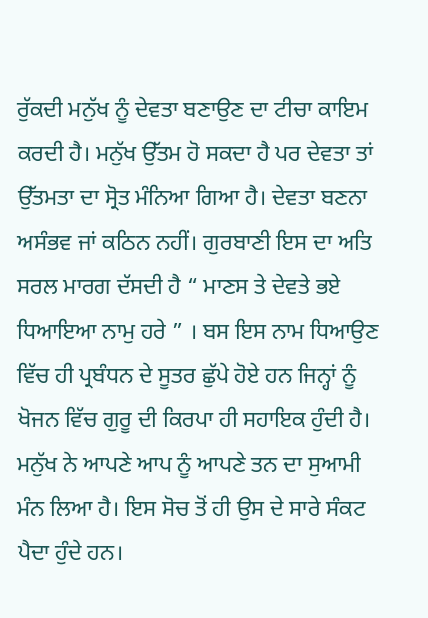ਰੁੱਕਦੀ ਮਨੁੱਖ ਨੂੰ ਦੇਵਤਾ ਬਣਾਉਣ ਦਾ ਟੀਚਾ ਕਾਇਮ ਕਰਦੀ ਹੈ। ਮਨੁੱਖ ਉੱਤਮ ਹੋ ਸਕਦਾ ਹੈ ਪਰ ਦੇਵਤਾ ਤਾਂ ਉੱਤਮਤਾ ਦਾ ਸ੍ਰੋਤ ਮੰਨਿਆ ਗਿਆ ਹੈ। ਦੇਵਤਾ ਬਣਨਾ ਅਸੰਭਵ ਜਾਂ ਕਠਿਨ ਨਹੀਂ। ਗੁਰਬਾਣੀ ਇਸ ਦਾ ਅਤਿ ਸਰਲ ਮਾਰਗ ਦੱਸਦੀ ਹੈ “ ਮਾਣਸ ਤੇ ਦੇਵਤੇ ਭਏ ਧਿਆਇਆ ਨਾਮੁ ਹਰੇ ” । ਬਸ ਇਸ ਨਾਮ ਧਿਆਉਣ ਵਿੱਚ ਹੀ ਪ੍ਰਬੰਧਨ ਦੇ ਸੂਤਰ ਛੁੱਪੇ ਹੋਏ ਹਨ ਜਿਨ੍ਹਾਂ ਨੂੰ ਖੋਜਨ ਵਿੱਚ ਗੁਰੂ ਦੀ ਕਿਰਪਾ ਹੀ ਸਹਾਇਕ ਹੁੰਦੀ ਹੈ।
ਮਨੁੱਖ ਨੇ ਆਪਣੇ ਆਪ ਨੂੰ ਆਪਣੇ ਤਨ ਦਾ ਸੁਆਮੀ ਮੰਨ ਲਿਆ ਹੈ। ਇਸ ਸੋਚ ਤੋਂ ਹੀ ਉਸ ਦੇ ਸਾਰੇ ਸੰਕਟ ਪੈਦਾ ਹੁੰਦੇ ਹਨ।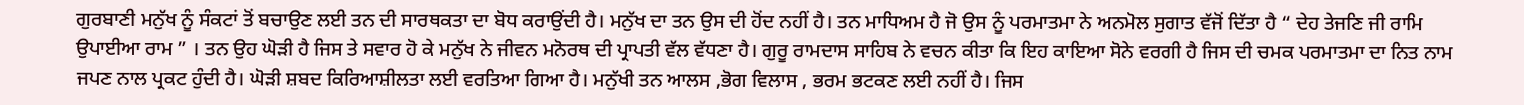ਗੁਰਬਾਣੀ ਮਨੁੱਖ ਨੂੰ ਸੰਕਟਾਂ ਤੋਂ ਬਚਾਉਣ ਲਈ ਤਨ ਦੀ ਸਾਰਥਕਤਾ ਦਾ ਬੋਧ ਕਰਾਉਂਦੀ ਹੈ। ਮਨੁੱਖ ਦਾ ਤਨ ਉਸ ਦੀ ਹੋਂਦ ਨਹੀਂ ਹੈ। ਤਨ ਮਾਧਿਅਮ ਹੈ ਜੋ ਉਸ ਨੂੰ ਪਰਮਾਤਮਾ ਨੇ ਅਨਮੋਲ ਸੁਗਾਤ ਵੱਜੋਂ ਦਿੱਤਾ ਹੈ “ ਦੇਹ ਤੇਜਣਿ ਜੀ ਰਾਮਿ ਉਪਾਈਆ ਰਾਮ ” । ਤਨ ਉਹ ਘੋੜੀ ਹੈ ਜਿਸ ਤੇ ਸਵਾਰ ਹੋ ਕੇ ਮਨੁੱਖ ਨੇ ਜੀਵਨ ਮਨੋਰਥ ਦੀ ਪ੍ਰਾਪਤੀ ਵੱਲ ਵੱਧਣਾ ਹੈ। ਗੁਰੂ ਰਾਮਦਾਸ ਸਾਹਿਬ ਨੇ ਵਚਨ ਕੀਤਾ ਕਿ ਇਹ ਕਾਇਆ ਸੋਨੇ ਵਰਗੀ ਹੈ ਜਿਸ ਦੀ ਚਮਕ ਪਰਮਾਤਮਾ ਦਾ ਨਿਤ ਨਾਮ ਜਪਣ ਨਾਲ ਪ੍ਰਕਟ ਹੁੰਦੀ ਹੈ। ਘੋੜੀ ਸ਼ਬਦ ਕਿਰਿਆਸ਼ੀਲਤਾ ਲਈ ਵਰਤਿਆ ਗਿਆ ਹੈ। ਮਨੁੱਖੀ ਤਨ ਆਲਸ ,ਭੋਗ ਵਿਲਾਸ , ਭਰਮ ਭਟਕਣ ਲਈ ਨਹੀਂ ਹੈ। ਜਿਸ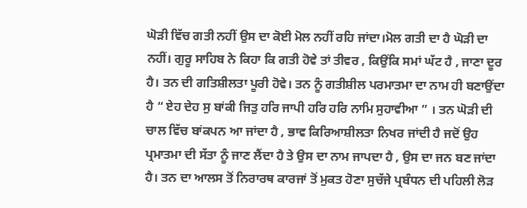ਘੋੜੀ ਵਿੱਚ ਗਤੀ ਨਹੀਂ ਉਸ ਦਾ ਕੋਈ ਮੋਲ ਨਹੀਂ ਰਹਿ ਜਾਂਦਾ।ਮੋਲ ਗਤੀ ਦਾ ਹੈ ਘੋੜੀ ਦਾ ਨਹੀਂ। ਗੁਰੂ ਸਾਹਿਬ ਨੇ ਕਿਹਾ ਕਿ ਗਤੀ ਹੋਵੇ ਤਾਂ ਤੀਵਰ , ਕਿਉਂਕਿ ਸਮਾਂ ਘੱਟ ਹੈ , ਜਾਣਾ ਦੂਰ ਹੈ। ਤਨ ਦੀ ਗਤਿਸ਼ੀਲਤਾ ਪੂਰੀ ਹੋਵੇ। ਤਨ ਨੂੰ ਗਤੀਸ਼ੀਲ ਪਰਮਾਤਮਾ ਦਾ ਨਾਮ ਹੀ ਬਣਾਉਂਦਾ ਹੈ “ ਏਹ ਦੇਹ ਸੁ ਬਾਂਕੀ ਜਿਤੁ ਹਰਿ ਜਾਪੀ ਹਰਿ ਹਰਿ ਨਾਮਿ ਸੁਹਾਵੀਆ ” । ਤਨ ਘੋੜੀ ਦੀ ਚਾਲ ਵਿੱਚ ਬਾਂਕਪਨ ਆ ਜਾਂਦਾ ਹੈ , ਭਾਵ ਕਿਰਿਆਸ਼ੀਲਤਾ ਨਿਖਰ ਜਾਂਦੀ ਹੈ ਜਦੋਂ ਉਹ ਪ੍ਰਮਾਤਮਾ ਦੀ ਸੱਤਾ ਨੂੰ ਜਾਣ ਲੈਂਦਾ ਹੈ ਤੇ ਉਸ ਦਾ ਨਾਮ ਜਾਪਦਾ ਹੈ , ਉਸ ਦਾ ਜਨ ਬਣ ਜਾਂਦਾ ਹੈ। ਤਨ ਦਾ ਆਲਸ ਤੋਂ ਨਿਰਾਰਥ ਕਾਰਜਾਂ ਤੋਂ ਮੁਕਤ ਹੋਣਾ ਸੁਚੱਜੇ ਪ੍ਰਬੰਧਨ ਦੀ ਪਹਿਲੀ ਲੋੜ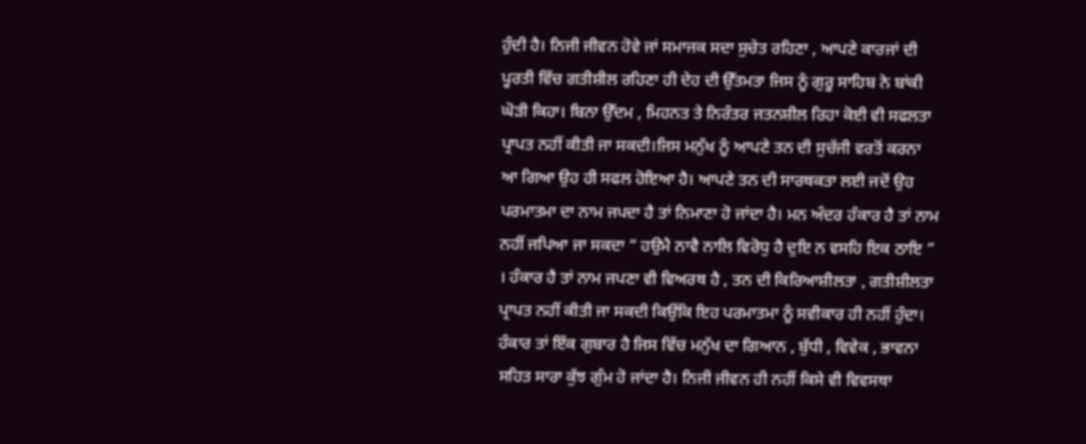ਹੁੰਦੀ ਹੈ। ਨਿਜੀ ਜੀਵਨ ਹੋਵੇ ਜਾਂ ਸਮਾਜਕ ਸਦਾ ਸੁਚੇਤ ਰਹਿਣਾ , ਆਪਣੇ ਕਾਰਜਾਂ ਦੀ ਪੂਰਤੀ ਵਿੱਚ ਗਤੀਸ਼ੀਲ ਰਹਿਣਾ ਹੀ ਦੇਹ ਦੀ ਉੱਤਮਤਾ ਜਿਸ ਨੂੰ ਗੁਰੂ ਸਾਹਿਬ ਨੇ ਬਾਂਕੀ ਘੋੜੀ ਕਿਹਾ। ਬਿਨਾ ਉੱਦਮ , ਮਿਹਨਤ ਤੇ ਨਿਰੰਤਰ ਜਤਨਸ਼ੀਲ ਰਿਹਾ ਕੋਈ ਵੀ ਸਫਲਤਾ ਪ੍ਰਾਪਤ ਨਹੀਂ ਕੀਤੀ ਜਾ ਸਕਦੀ।ਜਿਸ ਮਨੁੱਖ ਨੂੰ ਆਪਣੇ ਤਨ ਦੀ ਸੁਚੱਜੀ ਵਰਤੋਂ ਕਰਨਾ ਆ ਗਿਆ ਉਹ ਹੀ ਸਫਲ ਹੋਇਆ ਹੈ। ਆਪਣੇ ਤਨ ਦੀ ਸਾਰਥਕਤਾ ਲਈ ਜਦੋਂ ਉਹ ਪਰਮਾਤਮਾ ਦਾ ਨਾਮ ਜਪਦਾ ਹੈ ਤਾਂ ਨਿਮਾਣਾ ਹੋ ਜਾਂਦਾ ਹੈ। ਮਨ ਅੰਦਰ ਹੰਕਾਰ ਹੈ ਤਾਂ ਨਾਮ ਨਹੀਂ ਜਪਿਆ ਜਾ ਸਕਦਾ “ ਹਉਮੈ ਨਾਵੈ ਨਾਲਿ ਵਿਰੋਧੁ ਹੈ ਦੁਇ ਨ ਵਸਹਿ ਇਕ ਠਾਇ ” । ਹੰਕਾਰ ਹੈ ਤਾਂ ਨਾਮ ਜਪਣਾ ਵੀ ਵਿਅਰਥ ਹੈ , ਤਨ ਦੀ ਕਿਰਿਆਸ਼ੀਲਤਾ , ਗਤੀਸ਼ੀਲਤਾ ਪ੍ਰਾਪਤ ਨਹੀਂ ਕੀਤੀ ਜਾ ਸਕਦੀ ਕਿਉਂਕਿ ਇਹ ਪਰਮਾਤਮਾ ਨੂੰ ਸਵੀਕਾਰ ਹੀ ਨਹੀਂ ਹੁੰਦਾ। ਹੰਕਾਰ ਤਾਂ ਇੱਕ ਗੁਬਾਰ ਹੈ ਜਿਸ ਵਿੱਚ ਮਨੁੱਖ ਦਾ ਗਿਆਨ , ਬੁੱਧੀ , ਵਿਵੇਕ , ਭਾਵਨਾ ਸਹਿਤ ਸਾਰਾ ਕੁੱਝ ਗੁੰਮ ਹੋ ਜਾਂਦਾ ਹੈ। ਨਿਜੀ ਜੀਵਨ ਹੀ ਨਹੀਂ ਕਿਸੇ ਵੀ ਵਿਵਸਥਾ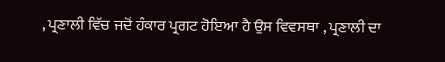, ਪ੍ਰਣਾਲੀ ਵਿੱਚ ਜਦੋਂ ਹੰਕਾਰ ਪ੍ਰਗਟ ਹੋਇਆ ਹੈ ਉਸ ਵਿਵਸਥਾ , ਪ੍ਰਣਾਲੀ ਦਾ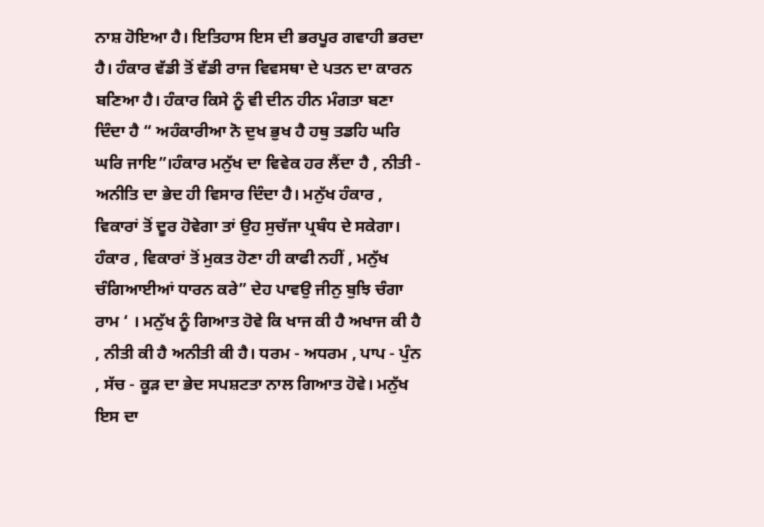ਨਾਸ਼ ਹੋਇਆ ਹੈ। ਇਤਿਹਾਸ ਇਸ ਦੀ ਭਰਪੂਰ ਗਵਾਹੀ ਭਰਦਾ ਹੈ। ਹੰਕਾਰ ਵੱਡੀ ਤੋਂ ਵੱਡੀ ਰਾਜ ਵਿਵਸਥਾ ਦੇ ਪਤਨ ਦਾ ਕਾਰਨ ਬਣਿਆ ਹੈ। ਹੰਕਾਰ ਕਿਸੇ ਨੂੰ ਵੀ ਦੀਨ ਹੀਨ ਮੰਗਤਾ ਬਣਾ ਦਿੰਦਾ ਹੈ “ ਅਹੰਕਾਰੀਆ ਨੋ ਦੁਖ ਭੁਖ ਹੈ ਹਥੁ ਤਡਹਿ ਘਰਿ ਘਰਿ ਜਾਇ”।ਹੰਕਾਰ ਮਨੁੱਖ ਦਾ ਵਿਵੇਕ ਹਰ ਲੈਂਦਾ ਹੈ , ਨੀਤੀ - ਅਨੀਤਿ ਦਾ ਭੇਦ ਹੀ ਵਿਸਾਰ ਦਿੰਦਾ ਹੈ। ਮਨੁੱਖ ਹੰਕਾਰ , ਵਿਕਾਰਾਂ ਤੋਂ ਦੂਰ ਹੋਵੇਗਾ ਤਾਂ ਉਹ ਸੁਚੱਜਾ ਪ੍ਰਬੰਧ ਦੇ ਸਕੇਗਾ।
ਹੰਕਾਰ , ਵਿਕਾਰਾਂ ਤੋਂ ਮੁਕਤ ਹੋਣਾ ਹੀ ਕਾਫੀ ਨਹੀਂ , ਮਨੁੱਖ ਚੰਗਿਆਈਆਂ ਧਾਰਨ ਕਰੇ” ਦੇਹ ਪਾਵਉ ਜੀਨੁ ਬੁਝਿ ਚੰਗਾ ਰਾਮ ‘ । ਮਨੁੱਖ ਨੂੰ ਗਿਆਤ ਹੋਵੇ ਕਿ ਖਾਜ ਕੀ ਹੈ ਅਖਾਜ ਕੀ ਹੈ , ਨੀਤੀ ਕੀ ਹੈ ਅਨੀਤੀ ਕੀ ਹੈ। ਧਰਮ - ਅਧਰਮ , ਪਾਪ - ਪੁੰਨ , ਸੱਚ - ਕੂੜ ਦਾ ਭੇਦ ਸਪਸ਼ਟਤਾ ਨਾਲ ਗਿਆਤ ਹੋਵੇ। ਮਨੁੱਖ ਇਸ ਦਾ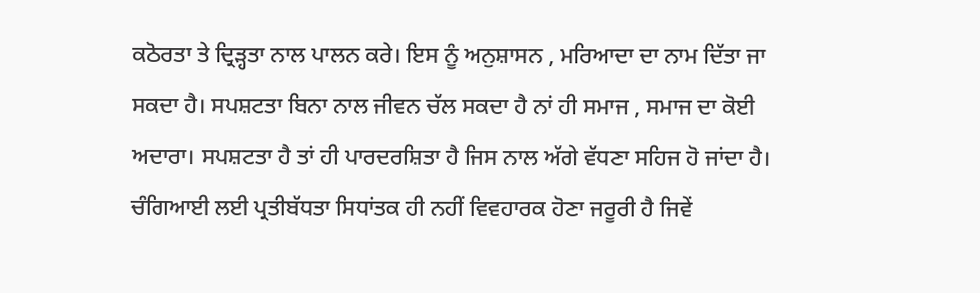ਕਠੋਰਤਾ ਤੇ ਦ੍ਰਿੜ੍ਹਤਾ ਨਾਲ ਪਾਲਨ ਕਰੇ। ਇਸ ਨੂੰ ਅਨੁਸ਼ਾਸਨ , ਮਰਿਆਦਾ ਦਾ ਨਾਮ ਦਿੱਤਾ ਜਾ ਸਕਦਾ ਹੈ। ਸਪਸ਼ਟਤਾ ਬਿਨਾ ਨਾਲ ਜੀਵਨ ਚੱਲ ਸਕਦਾ ਹੈ ਨਾਂ ਹੀ ਸਮਾਜ , ਸਮਾਜ ਦਾ ਕੋਈ ਅਦਾਰਾ। ਸਪਸ਼ਟਤਾ ਹੈ ਤਾਂ ਹੀ ਪਾਰਦਰਸ਼ਿਤਾ ਹੈ ਜਿਸ ਨਾਲ ਅੱਗੇ ਵੱਧਣਾ ਸਹਿਜ ਹੋ ਜਾਂਦਾ ਹੈ। ਚੰਗਿਆਈ ਲਈ ਪ੍ਰਤੀਬੱਧਤਾ ਸਿਧਾਂਤਕ ਹੀ ਨਹੀਂ ਵਿਵਹਾਰਕ ਹੋਣਾ ਜਰੂਰੀ ਹੈ ਜਿਵੇਂ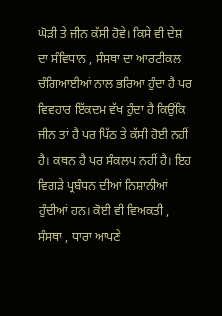ਘੋੜੀ ਤੇ ਜੀਨ ਕੱਸੀ ਹੋਵੇ। ਕਿਸੇ ਵੀ ਦੇਸ਼ ਦਾ ਸੰਵਿਧਾਨ , ਸੰਸਥਾ ਦਾ ਆਰਟੀਕਲ ਚੰਗਿਆਈਆਂ ਨਾਲ ਭਰਿਆ ਹੁੰਦਾ ਹੈ ਪਰ ਵਿਵਹਾਰ ਇੱਕਦਮ ਵੱਖ ਹੁੰਦਾ ਹੈ ਕਿਉਂਕਿ ਜੀਨ ਤਾਂ ਹੈ ਪਰ ਪਿੱਠ ਤੇ ਕੱਸੀ ਹੋਈ ਨਹੀਂ ਹੈ। ਕਥਨ ਹੈ ਪਰ ਸੰਕਲਪ ਨਹੀਂ ਹੈ। ਇਹ ਵਿਗੜੇ ਪ੍ਰਬੰਧਨ ਦੀਆਂ ਨਿਸ਼ਾਨੀਆਂ ਹੁੰਦੀਆਂ ਹਨ। ਕੋਈ ਵੀ ਵਿਅਕਤੀ , ਸੰਸਥਾ , ਧਾਰਾ ਆਪਣੇ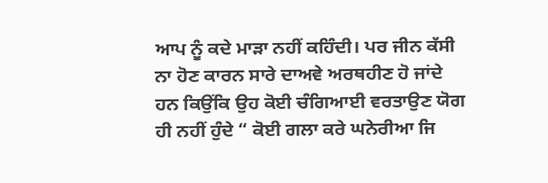ਆਪ ਨੂੰ ਕਦੇ ਮਾੜਾ ਨਹੀਂ ਕਹਿੰਦੀ। ਪਰ ਜੀਨ ਕੱਸੀ ਨਾ ਹੋਣ ਕਾਰਨ ਸਾਰੇ ਦਾਅਵੇ ਅਰਥਹੀਣ ਹੋ ਜਾਂਦੇ ਹਨ ਕਿਉਂਕਿ ਉਹ ਕੋਈ ਚੰਗਿਆਈ ਵਰਤਾਉਣ ਯੋਗ ਹੀ ਨਹੀਂ ਹੁੰਦੇ “ ਕੋਈ ਗਲਾ ਕਰੇ ਘਨੇਰੀਆ ਜਿ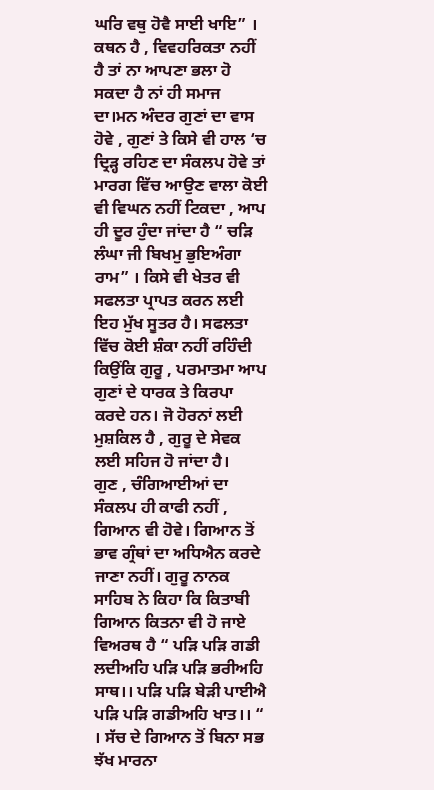ਘਰਿ ਵਥੁ ਹੋਵੈ ਸਾਈ ਖਾਇ” । ਕਥਨ ਹੈ , ਵਿਵਹਰਿਕਤਾ ਨਹੀਂ ਹੈ ਤਾਂ ਨਾ ਆਪਣਾ ਭਲਾ ਹੋ ਸਕਦਾ ਹੈ ਨਾਂ ਹੀ ਸਮਾਜ ਦਾ।ਮਨ ਅੰਦਰ ਗੁਣਾਂ ਦਾ ਵਾਸ ਹੋਵੇ , ਗੁਣਾਂ ਤੇ ਕਿਸੇ ਵੀ ਹਾਲ ‘ਚ ਦ੍ਰਿੜ੍ਹ ਰਹਿਣ ਦਾ ਸੰਕਲਪ ਹੋਵੇ ਤਾਂ ਮਾਰਗ ਵਿੱਚ ਆਉਣ ਵਾਲਾ ਕੋਈ ਵੀ ਵਿਘਨ ਨਹੀਂ ਟਿਕਦਾ , ਆਪ ਹੀ ਦੂਰ ਹੁੰਦਾ ਜਾਂਦਾ ਹੈ “ ਚੜਿ ਲੰਘਾ ਜੀ ਬਿਖਮੁ ਭੁਇਅੰਗਾ ਰਾਮ” । ਕਿਸੇ ਵੀ ਖੇਤਰ ਵੀ ਸਫਲਤਾ ਪ੍ਰਾਪਤ ਕਰਨ ਲਈ ਇਹ ਮੁੱਖ ਸੂਤਰ ਹੈ। ਸਫਲਤਾ ਵਿੱਚ ਕੋਈ ਸ਼ੰਕਾ ਨਹੀਂ ਰਹਿੰਦੀ ਕਿਉਂਕਿ ਗੁਰੂ , ਪਰਮਾਤਮਾ ਆਪ ਗੁਣਾਂ ਦੇ ਧਾਰਕ ਤੇ ਕਿਰਪਾ ਕਰਦੇ ਹਨ। ਜੋ ਹੋਰਨਾਂ ਲਈ ਮੁਸ਼ਕਿਲ ਹੈ , ਗੁਰੂ ਦੇ ਸੇਵਕ ਲਈ ਸਹਿਜ ਹੋ ਜਾਂਦਾ ਹੈ।
ਗੁਣ , ਚੰਗਿਆਈਆਂ ਦਾ ਸੰਕਲਪ ਹੀ ਕਾਫੀ ਨਹੀਂ , ਗਿਆਨ ਵੀ ਹੋਵੇ। ਗਿਆਨ ਤੋਂ ਭਾਵ ਗ੍ਰੰਥਾਂ ਦਾ ਅਧਿਐਨ ਕਰਦੇ ਜਾਣਾ ਨਹੀਂ। ਗੁਰੂ ਨਾਨਕ ਸਾਹਿਬ ਨੇ ਕਿਹਾ ਕਿ ਕਿਤਾਬੀ ਗਿਆਨ ਕਿਤਨਾ ਵੀ ਹੋ ਜਾਏ ਵਿਅਰਥ ਹੈ “ ਪੜਿ ਪੜਿ ਗਡੀ ਲਦੀਅਹਿ ਪੜਿ ਪੜਿ ਭਰੀਅਹਿ ਸਾਥ।। ਪੜਿ ਪੜਿ ਬੇੜੀ ਪਾਈਐ ਪੜਿ ਪੜਿ ਗਡੀਅਹਿ ਖਾਤ।। “ । ਸੱਚ ਦੇ ਗਿਆਨ ਤੋਂ ਬਿਨਾ ਸਭ ਝੱਖ ਮਾਰਨਾ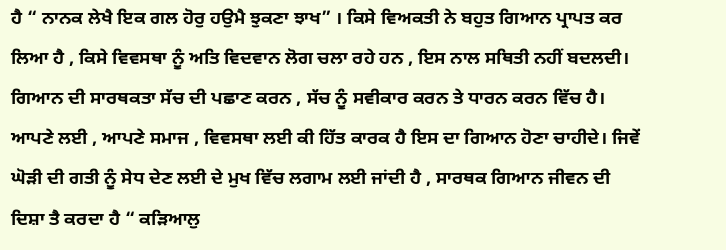ਹੈ “ ਨਾਨਕ ਲੇਖੈ ਇਕ ਗਲ ਹੋਰੁ ਹਉਮੈ ਝੁਕਣਾ ਝਾਖ” । ਕਿਸੇ ਵਿਅਕਤੀ ਨੇ ਬਹੁਤ ਗਿਆਨ ਪ੍ਰਾਪਤ ਕਰ ਲਿਆ ਹੈ , ਕਿਸੇ ਵਿਵਸਥਾ ਨੂੰ ਅਤਿ ਵਿਦਵਾਨ ਲੋਗ ਚਲਾ ਰਹੇ ਹਨ , ਇਸ ਨਾਲ ਸਥਿਤੀ ਨਹੀਂ ਬਦਲਦੀ। ਗਿਆਨ ਦੀ ਸਾਰਥਕਤਾ ਸੱਚ ਦੀ ਪਛਾਣ ਕਰਨ , ਸੱਚ ਨੂੰ ਸਵੀਕਾਰ ਕਰਨ ਤੇ ਧਾਰਨ ਕਰਨ ਵਿੱਚ ਹੈ। ਆਪਣੇ ਲਈ , ਆਪਣੇ ਸਮਾਜ , ਵਿਵਸਥਾ ਲਈ ਕੀ ਹਿੱਤ ਕਾਰਕ ਹੈ ਇਸ ਦਾ ਗਿਆਨ ਹੋਣਾ ਚਾਹੀਦੇ। ਜਿਵੇਂ ਘੋੜੀ ਦੀ ਗਤੀ ਨੂੰ ਸੇਧ ਦੇਣ ਲਈ ਦੇ ਮੁਖ ਵਿੱਚ ਲਗਾਮ ਲਈ ਜਾਂਦੀ ਹੈ , ਸਾਰਥਕ ਗਿਆਨ ਜੀਵਨ ਦੀ ਦਿਸ਼ਾ ਤੈ ਕਰਦਾ ਹੈ “ ਕੜਿਆਲੁ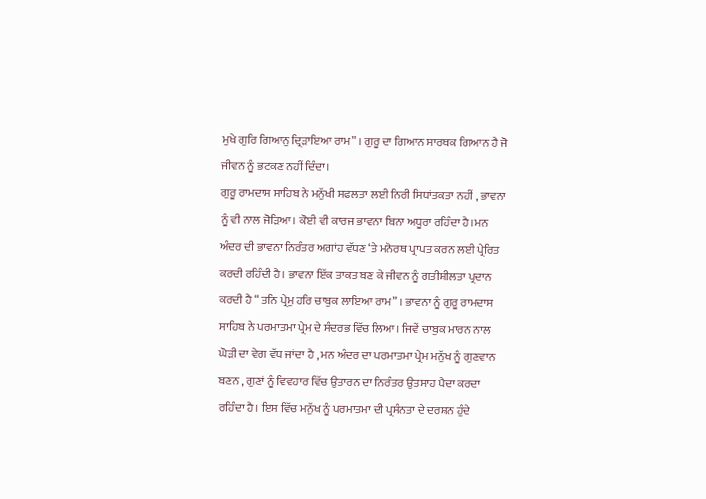ਮੁਖੇ ਗੁਰਿ ਗਿਆਨੁ ਦ੍ਰਿੜਾਇਆ ਰਾਮ” । ਗੁਰੂ ਦਾ ਗਿਆਨ ਸਾਰਥਕ ਗਿਆਨ ਹੈ ਜੋ ਜੀਵਨ ਨੂੰ ਭਟਕਣ ਨਹੀਂ ਦਿੰਦਾ।
ਗੁਰੂ ਰਾਮਦਾਸ ਸਾਹਿਬ ਨੇ ਮਨੁੱਖੀ ਸਫਲਤਾ ਲਈ ਨਿਰੀ ਸਿਧਾਂਤਕਤਾ ਨਹੀਂ , ਭਾਵਨਾ ਨੂੰ ਵੀ ਨਾਲ ਜੋੜਿਆ। ਕੋਈ ਵੀ ਕਾਰਜ ਭਾਵਨਾ ਬਿਨਾ ਅਧੂਰਾ ਰਹਿੰਦਾ ਹੈ।ਮਨ ਅੰਦਰ ਦੀ ਭਾਵਨਾ ਨਿਰੰਤਰ ਅਗਾਂਹ ਵੱਧਣ ‘ਤੇ ਮਨੋਰਥ ਪ੍ਰਾਪਤ ਕਰਨ ਲਈ ਪ੍ਰੇਰਿਤ ਕਰਦੀ ਰਹਿੰਦੀ ਹੈ। ਭਾਵਨਾ ਇੱਕ ਤਾਕਤ ਬਣ ਕੇ ਜੀਵਨ ਨੂੰ ਗਤੀਸ਼ੀਲਤਾ ਪ੍ਰਦਾਨ ਕਰਦੀ ਹੈ “ ਤਨਿ ਪ੍ਰੇਮੁ ਹਰਿ ਚਾਬੁਕ ਲਾਇਆ ਰਾਮ” । ਭਾਵਨਾ ਨੂੰ ਗੁਰੂ ਰਾਮਦਾਸ ਸਾਹਿਬ ਨੇ ਪਰਮਾਤਮਾ ਪ੍ਰੇਮ ਦੇ ਸੰਦਰਭ ਵਿੱਚ ਲਿਆ। ਜਿਵੇਂ ਚਾਬੁਕ ਮਾਰਨ ਨਾਲ ਘੋੜੀ ਦਾ ਵੇਗ ਵੱਧ ਜਾਂਦਾ ਹੈ , ਮਨ ਅੰਦਰ ਦਾ ਪਰਮਾਤਮਾ ਪ੍ਰੇਮ ਮਨੁੱਖ ਨੂੰ ਗੁਣਵਾਨ ਬਣਨ , ਗੁਣਾਂ ਨੂੰ ਵਿਵਹਾਰ ਵਿੱਚ ਉਤਾਰਨ ਦਾ ਨਿਰੰਤਰ ਉਤਸਾਹ ਪੈਦਾ ਕਰਦਾ ਰਹਿੰਦਾ ਹੈ। ਇਸ ਵਿੱਚ ਮਨੁੱਖ ਨੂੰ ਪਰਮਾਤਮਾ ਦੀ ਪ੍ਰਸੰਨਤਾ ਦੇ ਦਰਸ਼ਨ ਹੁੰਦੇ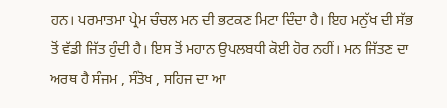ਹਨ। ਪਰਮਾਤਮਾ ਪ੍ਰੇਮ ਚੰਚਲ ਮਨ ਦੀ ਭਟਕਣ ਮਿਟਾ ਦਿੰਦਾ ਹੈ। ਇਹ ਮਨੁੱਖ ਦੀ ਸੱਭ ਤੋਂ ਵੱਡੀ ਜਿੱਤ ਹੁੰਦੀ ਹੈ। ਇਸ ਤੋਂ ਮਹਾਨ ਉਪਲਬਧੀ ਕੋਈ ਹੋਰ ਨਹੀਂ। ਮਨ ਜਿੱਤਣ ਦਾ ਅਰਥ ਹੈ ਸੰਜਮ , ਸੰਤੋਖ , ਸਹਿਜ ਦਾ ਆ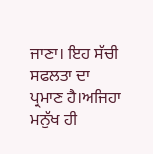ਜਾਣਾ। ਇਹ ਸੱਚੀ ਸਫਲਤਾ ਦਾ ਪ੍ਰਮਾਣ ਹੈ।ਅਜਿਹਾ ਮਨੁੱਖ ਹੀ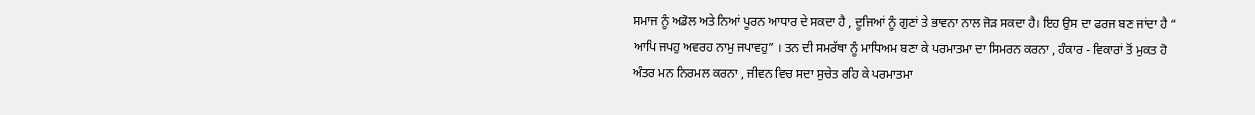ਸਮਾਜ ਨੂੰ ਅਡੋਲ ਅਤੇ ਨਿਆਂ ਪੂਰਨ ਆਧਾਰ ਦੇ ਸਕਦਾ ਹੈ , ਦੂਜਿਆਂ ਨੂੰ ਗੁਣਾਂ ਤੇ ਭਾਵਨਾ ਨਾਲ ਜੋੜ ਸਕਦਾ ਹੈ। ਇਹ ਉਸ ਦਾ ਫਰਜ ਬਣ ਜਾਂਦਾ ਹੈ “ ਆਪਿ ਜਪਹੁ ਅਵਰਹ ਨਾਮੁ ਜਪਾਵਹੁ” । ਤਨ ਦੀ ਸਮਰੱਥਾ ਨੂੰ ਮਾਧਿਅਮ ਬਣਾ ਕੇ ਪਰਮਾਤਮਾ ਦਾ ਸਿਮਰਨ ਕਰਨਾ , ਹੰਕਾਰ - ਵਿਕਾਰਾਂ ਤੋਂ ਮੁਕਤ ਹੋ ਅੰਤਰ ਮਨ ਨਿਰਮਲ ਕਰਨਾ , ਜੀਵਨ ਵਿਚ ਸਦਾ ਸੁਚੇਤ ਰਹਿ ਕੇ ਪਰਮਾਤਮਾ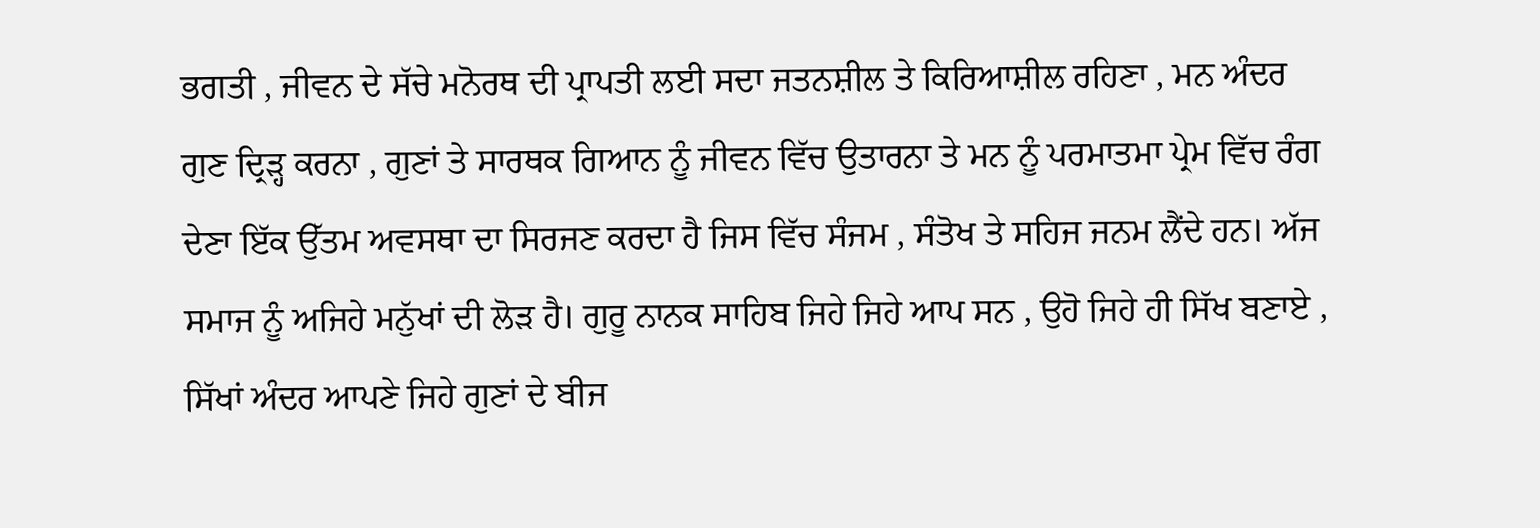ਭਗਤੀ , ਜੀਵਨ ਦੇ ਸੱਚੇ ਮਨੋਰਥ ਦੀ ਪ੍ਰਾਪਤੀ ਲਈ ਸਦਾ ਜਤਨਸ਼ੀਲ ਤੇ ਕਿਰਿਆਸ਼ੀਲ ਰਹਿਣਾ , ਮਨ ਅੰਦਰ ਗੁਣ ਦ੍ਰਿੜ੍ਹ ਕਰਨਾ , ਗੁਣਾਂ ਤੇ ਸਾਰਥਕ ਗਿਆਨ ਨੂੰ ਜੀਵਨ ਵਿੱਚ ਉਤਾਰਨਾ ਤੇ ਮਨ ਨੂੰ ਪਰਮਾਤਮਾ ਪ੍ਰੇਮ ਵਿੱਚ ਰੰਗ ਦੇਣਾ ਇੱਕ ਉੱਤਮ ਅਵਸਥਾ ਦਾ ਸਿਰਜਣ ਕਰਦਾ ਹੈ ਜਿਸ ਵਿੱਚ ਸੰਜਮ , ਸੰਤੋਖ ਤੇ ਸਹਿਜ ਜਨਮ ਲੈਂਦੇ ਹਨ। ਅੱਜ ਸਮਾਜ ਨੂੰ ਅਜਿਹੇ ਮਨੁੱਖਾਂ ਦੀ ਲੋੜ ਹੈ। ਗੁਰੂ ਨਾਨਕ ਸਾਹਿਬ ਜਿਹੇ ਜਿਹੇ ਆਪ ਸਨ , ਉਹੋ ਜਿਹੇ ਹੀ ਸਿੱਖ ਬਣਾਏ , ਸਿੱਖਾਂ ਅੰਦਰ ਆਪਣੇ ਜਿਹੇ ਗੁਣਾਂ ਦੇ ਬੀਜ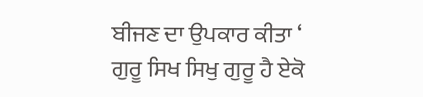ਬੀਜਣ ਦਾ ਉਪਕਾਰ ਕੀਤਾ ‘ ਗੁਰੂ ਸਿਖ ਸਿਖੁ ਗੁਰੂ ਹੈ ਏਕੋ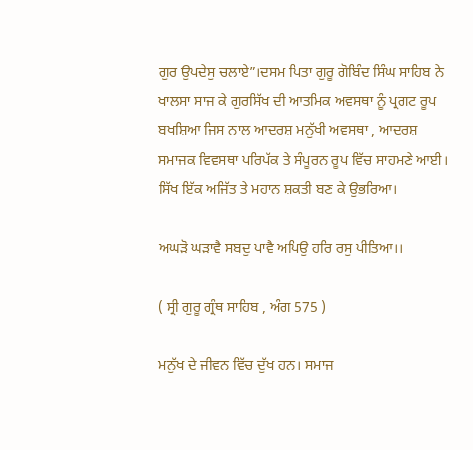ਗੁਰ ਉਪਦੇਸੁ ਚਲਾਏ”।ਦਸਮ ਪਿਤਾ ਗੁਰੂ ਗੋਬਿੰਦ ਸਿੰਘ ਸਾਹਿਬ ਨੇ ਖਾਲਸਾ ਸਾਜ ਕੇ ਗੁਰਸਿੱਖ ਦੀ ਆਤਮਿਕ ਅਵਸਥਾ ਨੂੰ ਪ੍ਰਗਟ ਰੂਪ ਬਖਸ਼ਿਆ ਜਿਸ ਨਾਲ ਆਦਰਸ਼ ਮਨੁੱਖੀ ਅਵਸਥਾ , ਆਦਰਸ਼ ਸਮਾਜਕ ਵਿਵਸਥਾ ਪਰਿਪੱਕ ਤੇ ਸੰਪੂਰਨ ਰੂਪ ਵਿੱਚ ਸਾਹਮਣੇ ਆਈ। ਸਿੱਖ ਇੱਕ ਅਜਿੱਤ ਤੇ ਮਹਾਨ ਸ਼ਕਤੀ ਬਣ ਕੇ ਉਭਰਿਆ।

ਅਘੜੋ ਘੜਾਵੈ ਸਬਦੁ ਪਾਵੈ ਅਪਿਉ ਹਰਿ ਰਸੁ ਪੀਤਿਆ।।

( ਸ੍ਰੀ ਗੁਰੂ ਗ੍ਰੰਥ ਸਾਹਿਬ , ਅੰਗ 575 )

ਮਨੁੱਖ ਦੇ ਜੀਵਨ ਵਿੱਚ ਦੁੱਖ ਹਨ। ਸਮਾਜ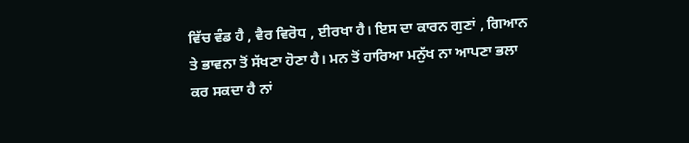ਵਿੱਚ ਵੰਡ ਹੈ , ਵੈਰ ਵਿਰੋਧ , ਈਰਖਾ ਹੈ। ਇਸ ਦਾ ਕਾਰਨ ਗੁਣਾਂ , ਗਿਆਨ ਤੇ ਭਾਵਨਾ ਤੋਂ ਸੱਖਣਾ ਹੋਣਾ ਹੈ। ਮਨ ਤੋਂ ਹਾਰਿਆ ਮਨੁੱਖ ਨਾ ਆਪਣਾ ਭਲਾ ਕਰ ਸਕਦਾ ਹੈ ਨਾਂ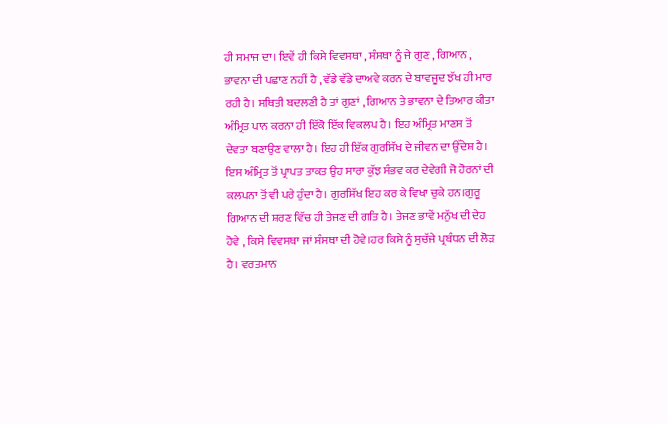ਹੀ ਸਮਾਜ ਦਾ। ਇਵੇਂ ਹੀ ਕਿਸੇ ਵਿਵਸਥਾ , ਸੰਸਥਾ ਨੂੰ ਜੇ ਗੁਣ , ਗਿਆਨ , ਭਾਵਨਾ ਦੀ ਪਛਾਣ ਨਹੀਂ ਹੈ , ਵੱਡੇ ਵੱਡੇ ਦਾਅਵੇ ਕਰਨ ਦੇ ਬਾਵਜੂਦ ਝੱਖ ਹੀ ਮਾਰ ਰਹੀ ਹੈ। ਸਥਿਤੀ ਬਦਲਣੀ ਹੈ ਤਾਂ ਗੁਣਾਂ , ਗਿਆਨ ਤੇ ਭਾਵਨਾ ਦੇ ਤਿਆਰ ਕੀਤਾ ਅੰਮ੍ਰਿਤ ਪਾਨ ਕਰਨਾ ਹੀ ਇੱਕੋ ਇੱਕ ਵਿਕਲਪ ਹੈ। ਇਹ ਅੰਮ੍ਰਿਤ ਮਾਣਸ ਤੋਂ ਦੇਵਤਾ ਬਣਾਉਣ ਵਾਲਾ ਹੈ। ਇਹ ਹੀ ਇੱਕ ਗੁਰਸਿੱਖ ਦੇ ਜੀਵਨ ਦਾ ਉੱਦੇਸ਼ ਹੈ। ਇਸ ਅੰਮ੍ਰਿਤ ਤੋਂ ਪ੍ਰਾਪਤ ਤਾਕਤ ਉਹ ਸਾਰਾ ਕੁੱਝ ਸੰਭਵ ਕਰ ਦੇਵੇਗੀ ਜੋ ਹੋਰਨਾਂ ਦੀ ਕਲਪਨਾ ਤੋਂ ਵੀ ਪਰੇ ਹੁੰਦਾ ਹੈ। ਗੁਰਸਿੱਖ ਇਹ ਕਰ ਕੇ ਵਿਖਾ ਚੁਕੇ ਹਨ।ਗੁਰੂ ਗਿਆਨ ਦੀ ਸ਼ਰਣ ਵਿੱਚ ਹੀ ਤੇਜਣ ਦੀ ਗਤਿ ਹੈ। ਤੇਜਣ ਭਾਵੇਂ ਮਨੁੱਖ ਦੀ ਦੇਹ ਹੋਵੇ , ਕਿਸੇ ਵਿਵਸਥਾ ਜਾਂ ਸੰਸਥਾ ਦੀ ਹੋਵੇ।ਹਰ ਕਿਸੇ ਨੂੰ ਸੁਚੱਜੇ ਪ੍ਰਬੰਧਨ ਦੀ ਲੋੜ ਹੈ। ਵਰਤਮਾਨ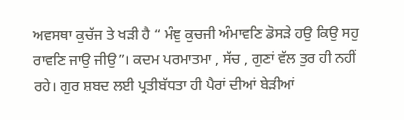ਅਵਸਥਾ ਕੁਚੱਜ ਤੇ ਖੜੀ ਹੈ “ ਮੰਞੁ ਕੁਚਜੀ ਅੰਮਾਵਣਿ ਡੋਸੜੇ ਹਉ ਕਿਉ ਸਹੁ ਰਾਵਣਿ ਜਾਉ ਜੀਉ”। ਕਦਮ ਪਰਮਾਤਮਾ , ਸੱਚ , ਗੁਣਾਂ ਵੱਲ ਤੁਰ ਹੀ ਨਹੀਂ ਰਹੇ। ਗੁਰ ਸ਼ਬਦ ਲਈ ਪ੍ਰਤੀਬੱਧਤਾ ਹੀ ਪੈਰਾਂ ਦੀਆਂ ਬੇੜੀਆਂ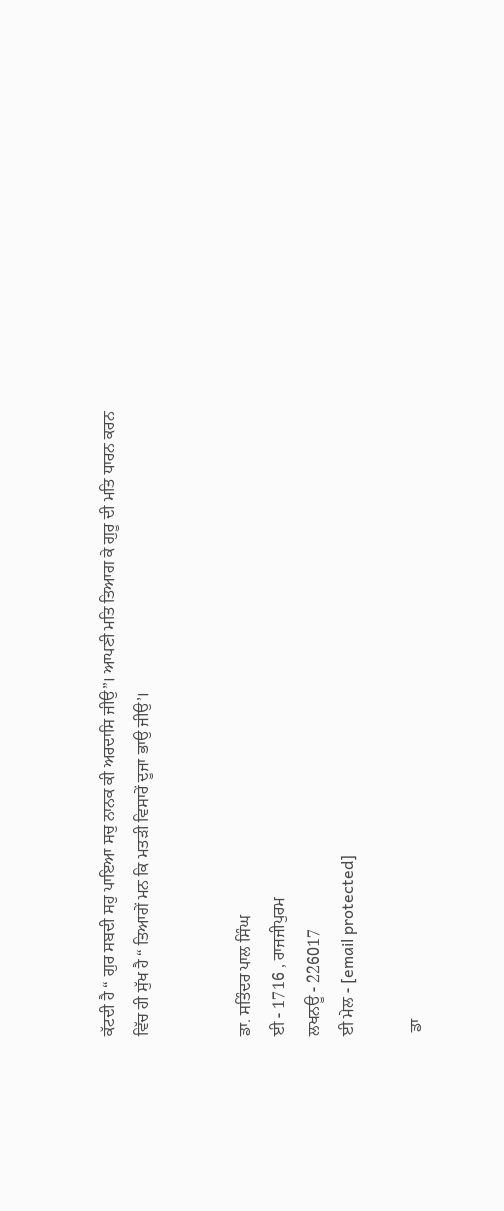ਕੱਟਦੀ ਹੈ “ ਗੁਰ ਸਬਦੀ ਸਹੁ ਪਾਇਆ ਸਚੁ ਨਾਨਕ ਕੀ ਅਰਦਾਸਿ ਜੀਉ”। ਆਪਣੀ ਮਤਿ ਤਿਆਗ ਕੇ ਗੁਰੂ ਦੀ ਮਤਿ ਧਾਰਨ ਕਰਨ ਵਿੱਚ ਹੀ ਸੁੱਖ ਹੈ “ ਤਿਆਗੇਂ ਮਨ ਕਿ ਮਤੜੀ ਵਿਸਾਰੇਂ ਦੂਜਾ ਭਾਉ ਜੀਉ’।


ਡਾ. ਸਤਿੰਦਰ ਪਾਲ ਸਿੰਘ
ਈ - 1716 , ਰਾਜਜੀਪੁਰਮ
ਲਖਨਊ - 226017
ਈ ਮੇਲ - [email protected]

 ਡਾ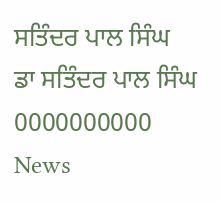ਸਤਿੰਦਰ ਪਾਲ ਸਿੰਘ
ਡਾ ਸਤਿੰਦਰ ਪਾਲ ਸਿੰਘ
0000000000
News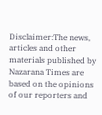Disclaimer:The news, articles and other materials published by Nazarana Times are based on the opinions of our reporters and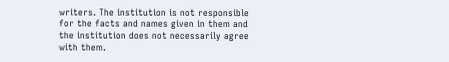writers. The institution is not responsible for the facts and names given in them and the institution does not necessarily agree with them.